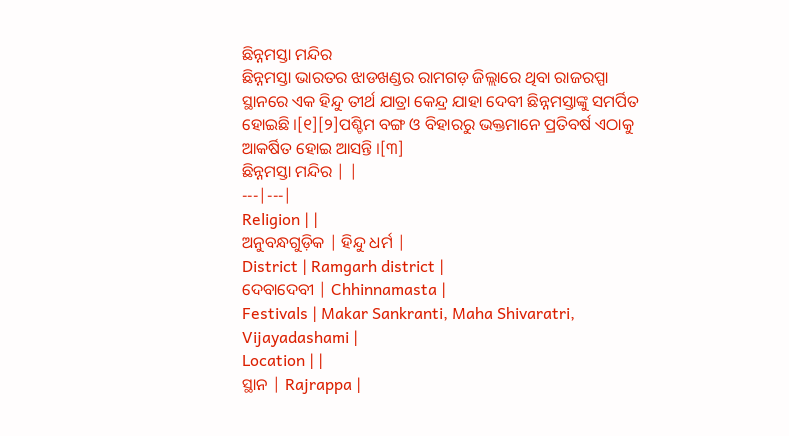ଛିନ୍ନମସ୍ତା ମନ୍ଦିର
ଛିନ୍ନମସ୍ତା ଭାରତର ଝାଡଖଣ୍ଡର ରାମଗଡ଼ ଜିଲ୍ଲାରେ ଥିବା ରାଜରପ୍ପା ସ୍ଥାନରେ ଏକ ହିନ୍ଦୁ ତୀର୍ଥ ଯାତ୍ରା କେନ୍ଦ୍ର ଯାହା ଦେବୀ ଛିନ୍ନମସ୍ତାଙ୍କୁ ସମର୍ପିତ ହୋଇଛି ।[୧][୨]ପଶ୍ଚିମ ବଙ୍ଗ ଓ ବିହାରରୁ ଭକ୍ତମାନେ ପ୍ରତିବର୍ଷ ଏଠାକୁ ଆକର୍ଷିତ ହୋଇ ଆସନ୍ତି ।[୩]
ଛିନ୍ନମସ୍ତା ମନ୍ଦିର | |
---|---|
Religion | |
ଅନୁବନ୍ଧଗୁଡ଼ିକ | ହିନ୍ଦୁ ଧର୍ମ |
District | Ramgarh district |
ଦେବାଦେବୀ | Chhinnamasta |
Festivals | Makar Sankranti, Maha Shivaratri, Vijayadashami |
Location | |
ସ୍ଥାନ | Rajrappa |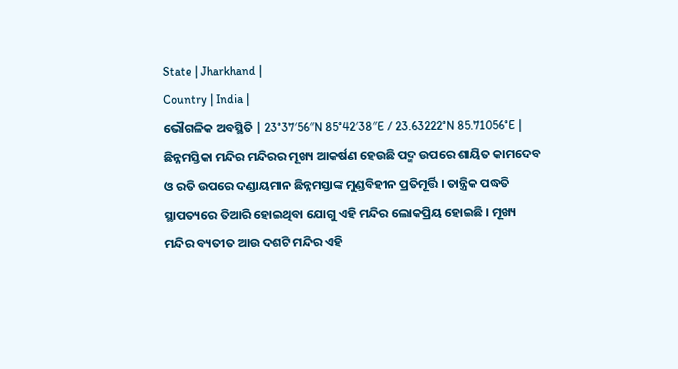State | Jharkhand |
Country | India |
ଭୌଗଳିକ ଅବସ୍ଥିତି | 23°37′56″N 85°42′38″E / 23.63222°N 85.71056°E |
ଛିନ୍ନମସ୍ତିକା ମନ୍ଦିର ମନ୍ଦିରର ମୂଖ୍ୟ ଆକର୍ଷଣ ହେଉଛି ପଦ୍ମ ଉପରେ ଶାୟିତ କାମଦେବ ଓ ରତି ଉପରେ ଦଣ୍ଡାୟମାନ ଛିନ୍ନମସ୍ତାଙ୍କ ମୁଣ୍ଡବିହୀନ ପ୍ରତିମୂର୍ତ୍ତି । ତାନ୍ତ୍ରିକ ପଦ୍ଧତି ସ୍ଥାପତ୍ୟରେ ତିଆରି ହୋଇଥିବା ଯୋଗୁ ଏହି ମନ୍ଦିର ଲୋକପ୍ରିୟ ହୋଇଛି । ମୂଖ୍ୟ ମନ୍ଦିର ବ୍ୟତୀତ ଆଉ ଦଶଟି ମନ୍ଦିର ଏହି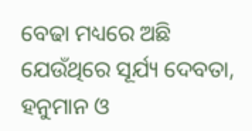ବେଢା ମଧ୍ୟରେ ଅଛି ଯେଉଁଥିରେ ସୂର୍ଯ୍ୟ ଦେବତା, ହନୁମାନ ଓ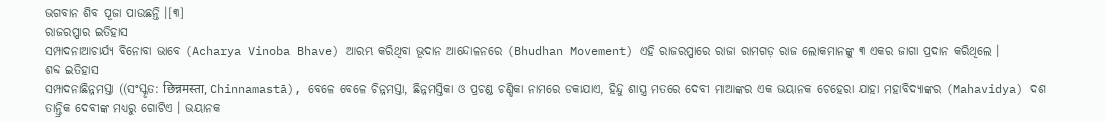ଭଗବାନ ଶିବ ପୂଜା ପାଉଛନ୍ତି ।[୩]
ରାଜରପ୍ପାର ଇତିହାସ
ସମ୍ପାଦନାଆଚାର୍ଯ୍ୟ ବିନୋବା ଭାବେ (Acharya Vinoba Bhave) ଆରମ୍ଭ କରିଥିବା ଭୂଦାନ ଆନ୍ଦୋଳନରେ (Bhudhan Movement) ଏହି ରାଜରପ୍ପାରେ ରାଜା ରାମଗଡ଼ ରାଜ ଲୋକମାନଙ୍କୁ ୩ ଏକର ଜାଗା ପ୍ରଦାନ କରିଥିଲେ ।
ଶବ୍ଦ ଇତିହାସ
ସମ୍ପାଦନାଛିନ୍ନମସ୍ତା ((ସଂସ୍କୃତ: छिन्नमस्ता, Chinnamastā), ବେଳେ ବେଳେ ଚିନ୍ନମସ୍ତା, ଛିନ୍ନମସ୍ତିକା ଓ ପ୍ରଚଣ୍ଡ ଚଣ୍ଡିକା ନାମରେ ଡକାଯାଏ, ହିନ୍ଦୁ ଶାସ୍ତ୍ର ମତରେ ଦେବୀ ମାଆଙ୍କର ଏକ ଭୟାନକ ଚେହେରା ଯାହା ମହାବିଦ୍ୟାଙ୍କର (Mahavidya) ଦଶ ତାନ୍ତ୍ରିକ ଦେବୀଙ୍କ ମଧ୍ୟରୁ ଗୋଟିଏ । ଭୟାନକ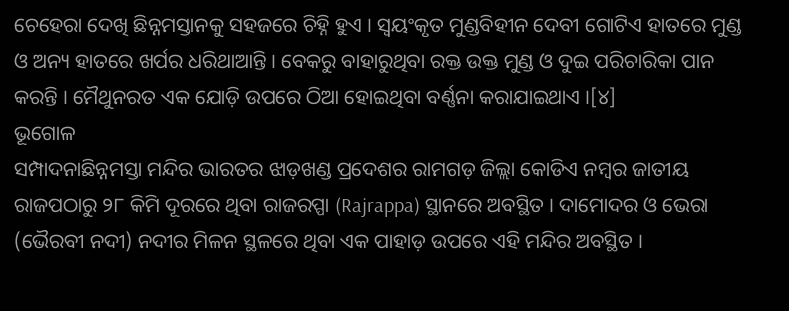ଚେହେରା ଦେଖି ଛିନ୍ନମସ୍ତାନକୁ ସହଜରେ ଚିହ୍ନି ହୁଏ । ସ୍ୱୟଂକୃତ ମୁଣ୍ଡବିହୀନ ଦେବୀ ଗୋଟିଏ ହାତରେ ମୁଣ୍ଡ ଓ ଅନ୍ୟ ହାତରେ ଖର୍ପର ଧରିଥାଆନ୍ତି । ବେକରୁ ବାହାରୁଥିବା ରକ୍ତ ଉକ୍ତ ମୁଣ୍ଡ ଓ ଦୁଇ ପରିଚାରିକା ପାନ କରନ୍ତି । ମୈଥୁନରତ ଏକ ଯୋଡ଼ି ଉପରେ ଠିଆ ହୋଇଥିବା ବର୍ଣ୍ଣନା କରାଯାଇଥାଏ ।[୪]
ଭୂଗୋଳ
ସମ୍ପାଦନାଛିନ୍ନମସ୍ତା ମନ୍ଦିର ଭାରତର ଝାଡ଼ଖଣ୍ଡ ପ୍ରଦେଶର ରାମଗଡ଼ ଜିଲ୍ଲା କୋଡିଏ ନମ୍ବର ଜାତୀୟ ରାଜପଠାରୁ ୨୮ କିମି ଦୂରରେ ଥିବା ରାଜରପ୍ପା (Rajrappa) ସ୍ଥାନରେ ଅବସ୍ଥିତ । ଦାମୋଦର ଓ ଭେରା (ଭୈରବୀ ନଦୀ) ନଦୀର ମିଳନ ସ୍ଥଳରେ ଥିବା ଏକ ପାହାଡ଼ ଉପରେ ଏହି ମନ୍ଦିର ଅବସ୍ଥିତ ।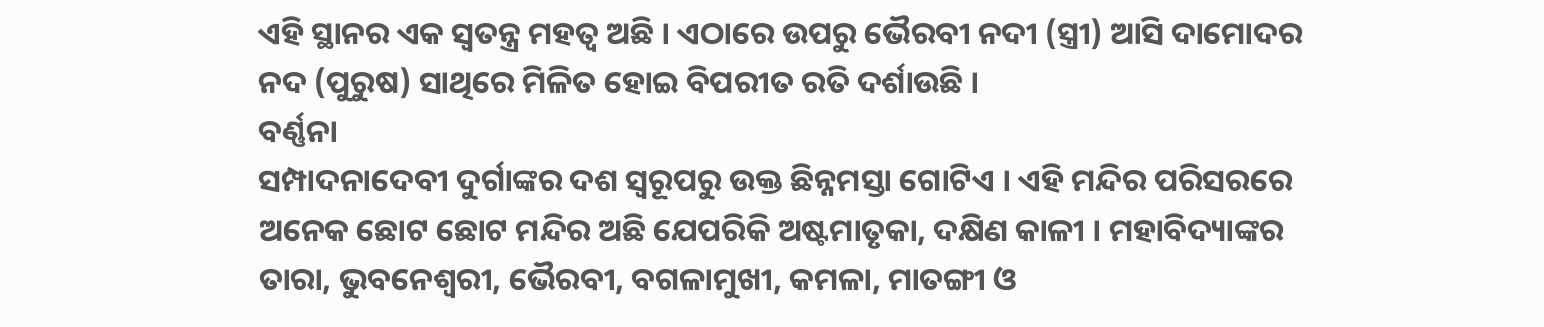ଏହି ସ୍ଥାନର ଏକ ସ୍ୱତନ୍ତ୍ର ମହତ୍ୱ ଅଛି । ଏଠାରେ ଉପରୁ ଭୈରବୀ ନଦୀ (ସ୍ତ୍ରୀ) ଆସି ଦାମୋଦର ନଦ (ପୁରୁଷ) ସାଥିରେ ମିଳିତ ହୋଇ ବିପରୀତ ରତି ଦର୍ଶାଉଛି ।
ବର୍ଣ୍ଣନା
ସମ୍ପାଦନାଦେବୀ ଦୁର୍ଗାଙ୍କର ଦଶ ସ୍ୱରୂପରୁ ଉକ୍ତ ଛିନ୍ନମସ୍ତା ଗୋଟିଏ । ଏହି ମନ୍ଦିର ପରିସରରେ ଅନେକ ଛୋଟ ଛୋଟ ମନ୍ଦିର ଅଛି ଯେପରିକି ଅଷ୍ଟମାତୃକା, ଦକ୍ଷିଣ କାଳୀ । ମହାବିଦ୍ୟାଙ୍କର ତାରା, ଭୁବନେଶ୍ୱରୀ, ଭୈରବୀ, ବଗଳାମୁଖୀ, କମଳା, ମାତଙ୍ଗୀ ଓ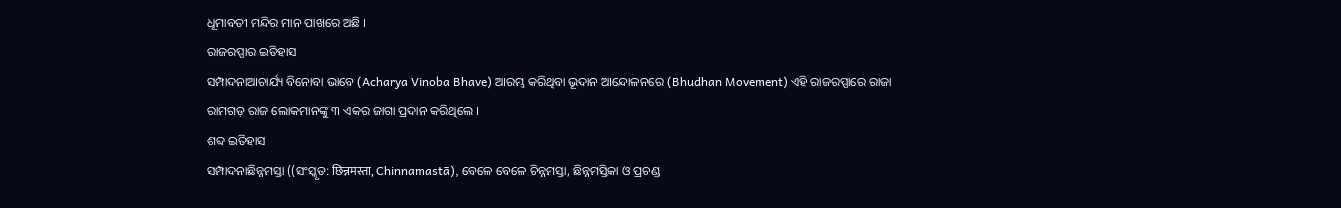ଧୂମାବତୀ ମନ୍ଦିର ମାନ ପାଖରେ ଅଛି ।
ରାଜରପ୍ପାର ଇତିହାସ
ସମ୍ପାଦନାଆଚାର୍ଯ୍ୟ ବିନୋବା ଭାବେ (Acharya Vinoba Bhave) ଆରମ୍ଭ କରିଥିବା ଭୂଦାନ ଆନ୍ଦୋଳନରେ (Bhudhan Movement) ଏହି ରାଜରପ୍ପାରେ ରାଜା ରାମଗଡ଼ ରାଜ ଲୋକମାନଙ୍କୁ ୩ ଏକର ଜାଗା ପ୍ରଦାନ କରିଥିଲେ ।
ଶବ୍ଦ ଇତିହାସ
ସମ୍ପାଦନାଛିନ୍ନମସ୍ତା ((ସଂସ୍କୃତ: छिन्नमस्ता, Chinnamastā), ବେଳେ ବେଳେ ଚିନ୍ନମସ୍ତା, ଛିନ୍ନମସ୍ତିକା ଓ ପ୍ରଚଣ୍ଡ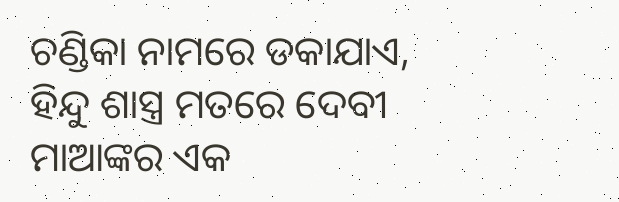ଚଣ୍ଡିକା ନାମରେ ଡକାଯାଏ, ହିନ୍ଦୁ ଶାସ୍ତ୍ର ମତରେ ଦେବୀ ମାଆଙ୍କର ଏକ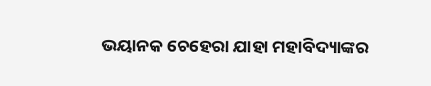ଭୟାନକ ଚେହେରା ଯାହା ମହାବିଦ୍ୟାଙ୍କର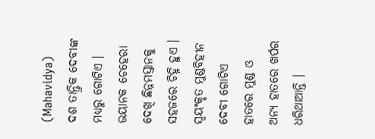(Mahavidya) ଦଶ ତାନ୍ତ୍ରିକ ଦେବୀଙ୍କ ମଧ୍ୟରୁ ଗୋଟିଏ । ଭୟାନକ ଚେହେରା ଦେଖି ଛିନ୍ନମସ୍ତାନକୁ ସହଜରେ ଚିହ୍ନି ହୁଏ । ସ୍ୱୟଂକୃତ ମୁଣ୍ଡବିହୀନ ଦେବୀ ଗୋଟିଏ ହାତରେ ମୁଣ୍ଡ ଓ ଅନ୍ୟ ହାତରେ ଖର୍ପର ଧରିଥାଆନ୍ତି ।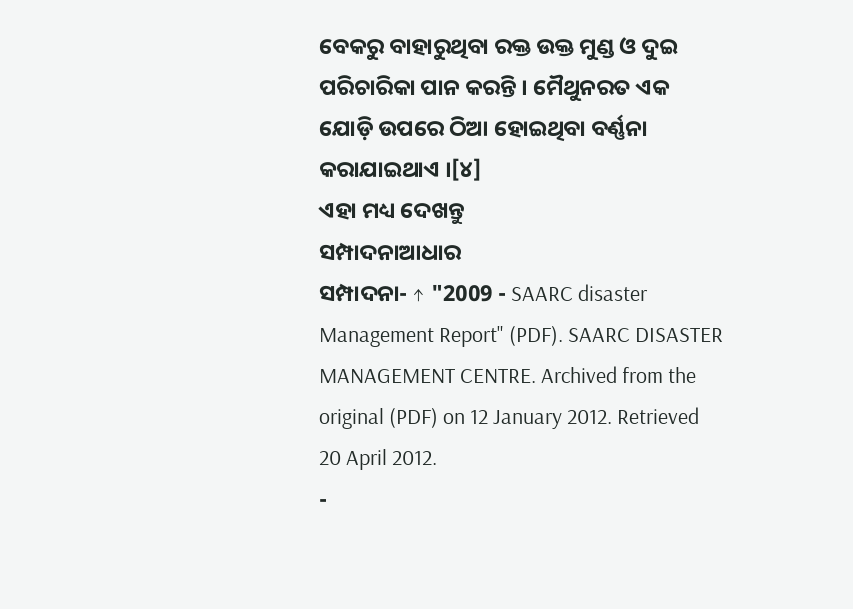ବେକରୁ ବାହାରୁଥିବା ରକ୍ତ ଉକ୍ତ ମୁଣ୍ଡ ଓ ଦୁଇ ପରିଚାରିକା ପାନ କରନ୍ତି । ମୈଥୁନରତ ଏକ ଯୋଡ଼ି ଉପରେ ଠିଆ ହୋଇଥିବା ବର୍ଣ୍ଣନା କରାଯାଇଥାଏ ।[୪]
ଏହା ମଧ୍ୟ ଦେଖନ୍ତୁ
ସମ୍ପାଦନାଆଧାର
ସମ୍ପାଦନା- ↑ "2009 - SAARC disaster Management Report" (PDF). SAARC DISASTER MANAGEMENT CENTRE. Archived from the original (PDF) on 12 January 2012. Retrieved 20 April 2012.
-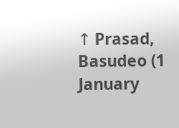↑ Prasad, Basudeo (1 January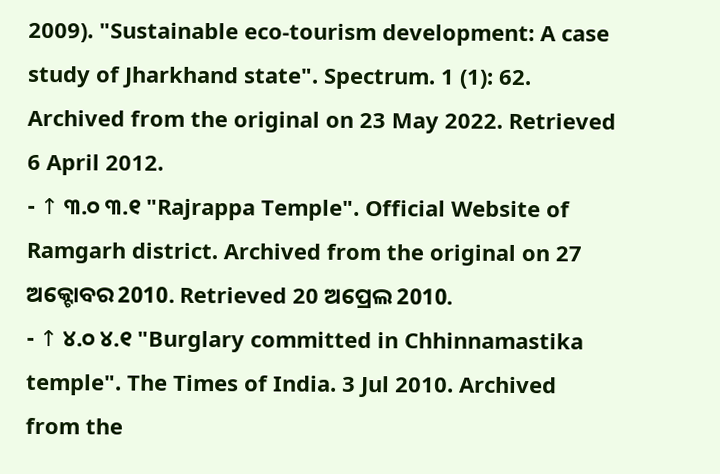2009). "Sustainable eco-tourism development: A case study of Jharkhand state". Spectrum. 1 (1): 62. Archived from the original on 23 May 2022. Retrieved 6 April 2012.
- ↑ ୩.୦ ୩.୧ "Rajrappa Temple". Official Website of Ramgarh district. Archived from the original on 27 ଅକ୍ଟୋବର 2010. Retrieved 20 ଅପ୍ରେଲ 2010.
- ↑ ୪.୦ ୪.୧ "Burglary committed in Chhinnamastika temple". The Times of India. 3 Jul 2010. Archived from the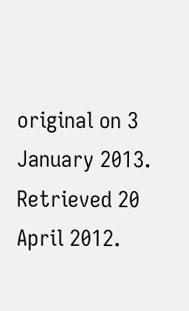original on 3 January 2013. Retrieved 20 April 2012.